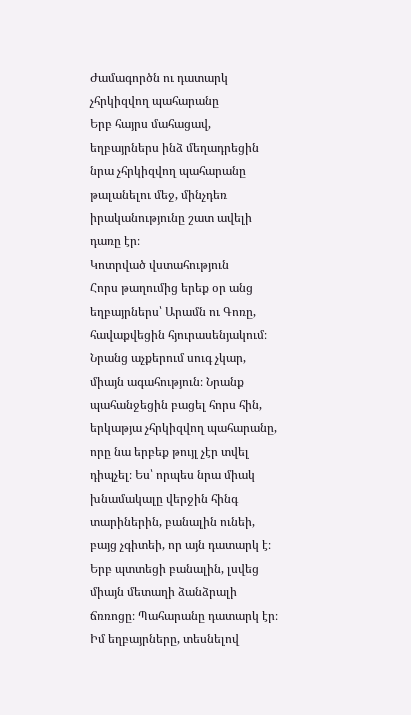Ժամագործն ու դատարկ չհրկիզվող պահարանը
Երբ հայրս մահացավ, եղբայրներս ինձ մեղադրեցին նրա չհրկիզվող պահարանը թալանելու մեջ, մինչդեռ իրականությունը շատ ավելի դառը էր։
Կոտրված վստահություն
Հորս թաղումից երեք օր անց եղբայրներս՝ Արամն ու Գոռը, հավաքվեցին հյուրասենյակում։ Նրանց աչքերում սուգ չկար, միայն ագահություն։ Նրանք պահանջեցին բացել հորս հին, երկաթյա չհրկիզվող պահարանը, որը նա երբեք թույլ չէր տվել դիպչել։ Ես՝ որպես նրա միակ խնամակալը վերջին հինգ տարիներին, բանալին ունեի, բայց չգիտեի, որ այն դատարկ է։
Երբ պտտեցի բանալին, լսվեց միայն մետաղի ձանձրալի ճռռոցը։ Պահարանը դատարկ էր։ Իմ եղբայրները, տեսնելով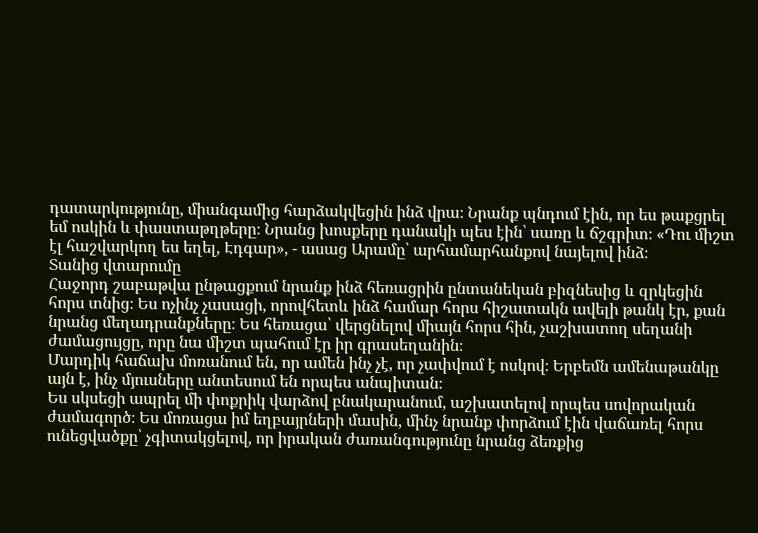դատարկությունը, միանգամից հարձակվեցին ինձ վրա։ Նրանք պնդում էին, որ ես թաքցրել եմ ոսկին և փաստաթղթերը։ Նրանց խոսքերը դանակի պես էին՝ սառը և ճշգրիտ։ «Դու միշտ էլ հաշվարկող ես եղել, Էդգար», - ասաց Արամը՝ արհամարհանքով նայելով ինձ։
Տանից վտարումը
Հաջորդ շաբաթվա ընթացքում նրանք ինձ հեռացրին ընտանեկան բիզնեսից և զրկեցին հորս տնից։ Ես ոչինչ չասացի, որովհետև ինձ համար հորս հիշատակն ավելի թանկ էր, քան նրանց մեղադրանքները։ Ես հեռացա՝ վերցնելով միայն հորս հին, չաշխատող սեղանի ժամացույցը, որը նա միշտ պահում էր իր գրասեղանին։
Մարդիկ հաճախ մոռանում են, որ ամեն ինչ չէ, որ չափվում է ոսկով։ Երբեմն ամենաթանկը այն է, ինչ մյուսները անտեսում են որպես անպիտան։
Ես սկսեցի ապրել մի փոքրիկ վարձով բնակարանում, աշխատելով որպես սովորական ժամագործ։ Ես մոռացա իմ եղբայրների մասին, մինչ նրանք փորձում էին վաճառել հորս ունեցվածքը՝ չգիտակցելով, որ իրական ժառանգությունը նրանց ձեռքից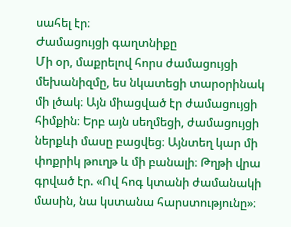սահել էր։
Ժամացույցի գաղտնիքը
Մի օր, մաքրելով հորս ժամացույցի մեխանիզմը, ես նկատեցի տարօրինակ մի լծակ։ Այն միացված էր ժամացույցի հիմքին։ Երբ այն սեղմեցի, ժամացույցի ներքևի մասը բացվեց։ Այնտեղ կար մի փոքրիկ թուղթ և մի բանալի։ Թղթի վրա գրված էր. «Ով հոգ կտանի ժամանակի մասին, նա կստանա հարստությունը»։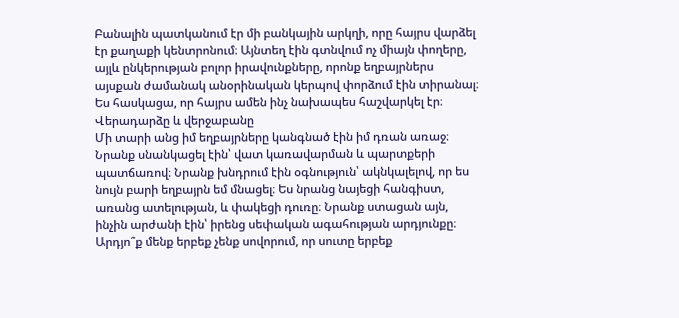Բանալին պատկանում էր մի բանկային արկղի, որը հայրս վարձել էր քաղաքի կենտրոնում։ Այնտեղ էին գտնվում ոչ միայն փողերը, այլև ընկերության բոլոր իրավունքները, որոնք եղբայրներս այսքան ժամանակ անօրինական կերպով փորձում էին տիրանալ։ Ես հասկացա, որ հայրս ամեն ինչ նախապես հաշվարկել էր։
Վերադարձը և վերջաբանը
Մի տարի անց իմ եղբայրները կանգնած էին իմ դռան առաջ։ Նրանք սնանկացել էին՝ վատ կառավարման և պարտքերի պատճառով։ Նրանք խնդրում էին օգնություն՝ ակնկալելով, որ ես նույն բարի եղբայրն եմ մնացել։ Ես նրանց նայեցի հանգիստ, առանց ատելության, և փակեցի դուռը։ Նրանք ստացան այն, ինչին արժանի էին՝ իրենց սեփական ագահության արդյունքը։ Արդյո՞ք մենք երբեք չենք սովորում, որ սուտը երբեք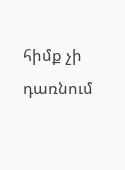հիմք չի դառնում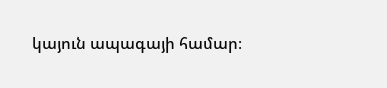կայուն ապագայի համար։